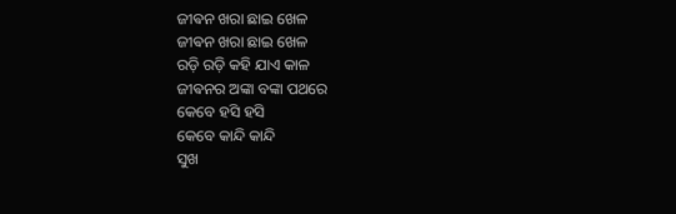ଜୀଵନ ଖରା ଛାଇ ଖେଳ
ଜୀଵନ ଖରା ଛାଇ ଖେଳ
ରଡ଼ି ରଡ଼ି କହି ଯାଏ କାଳ
ଜୀଵନର ଅଙ୍କା ବଙ୍କା ପଥରେ
କେବେ ହସି ହସି
କେବେ କାନ୍ଦି କାନ୍ଦି
ସୁଖ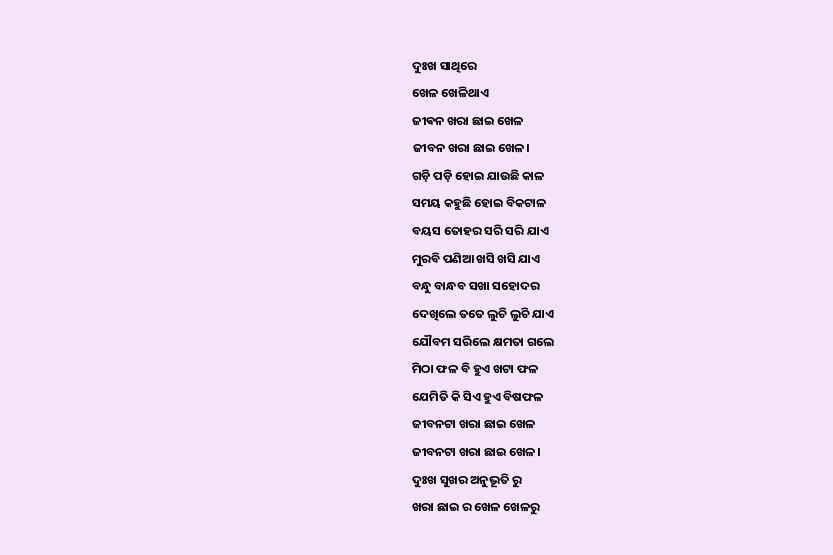ଦୁଃଖ ସାଥିରେ
ଖେଳ ଖେଳିଥାଏ
ଜୀଵନ ଖରା ଛାଇ ଖେଳ
ଜୀବନ ଖରା ଛାଇ ଖେଳ।
ଗଡ଼ି ପଡ଼ି ହୋଇ ଯାଉଛି କାଳ
ସମୟ କହୁଛି ହୋଇ ବିକଟାଳ
ବୟସ ତୋହର ସରି ସରି ଯାଏ
ମୁରବି ପଣିଆ ଖସି ଖସି ଯାଏ
ବନ୍ଧୁ ବାନ୍ଧବ ସଖା ସହୋଦର
ଦେଖିଲେ ତତେ ଲୁଚି ଲୁଚି ଯାଏ
ଯୌବମ ସରିଲେ କ୍ଷମତା ଗଲେ
ମିଠା ଫଳ ବି ହୁଏ ଖଟା ଫଳ
ଯେମିତି କି ସିଏ ହୁଏ ବିଷଫଳ
ଜୀବନଟା ଖରା ଛାଇ ଖେଳ
ଜୀବନଟା ଖରା ଛାଇ ଖେଳ।
ଦୁଃଖ ସୁଖର ଅନୁଭୂତି ରୁ
ଖରା ଛାଇ ର ଖେଳ ଖେଳରୁ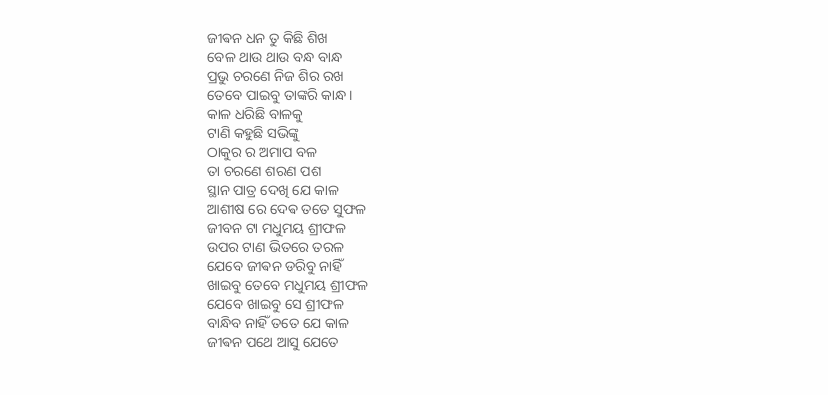ଜୀଵନ ଧନ ତୁ କିଛି ଶିଖ
ବେଳ ଥାଉ ଥାଉ ବନ୍ଧ ବାନ୍ଧ
ପ୍ରଭୁ ଚରଣେ ନିଜ ଶିର ରଖ
ତେବେ ପାଇବୁ ତାଙ୍କରି କାନ୍ଧ ।
କାଳ ଧରିଛି ବାଳକୁ
ଟାଣି କହୁଛି ସଭିଙ୍କୁ
ଠାକୁର ର ଅମାପ ବଳ
ତା ଚରଣେ ଶରଣ ପଶ
ସ୍ଥାନ ପାତ୍ର ଦେଖି ଯେ କାଳ
ଆଶୀଷ ରେ ଦେଵ ତତେ ସୁଫଳ
ଜୀବନ ଟା ମଧୁମୟ ଶ୍ରୀଫଳ
ଉପର ଟାଣ ଭିତରେ ତରଳ
ଯେବେ ଜୀଵନ ଡରିବୁ ନାହିଁ
ଖାଇବୁ ତେବେ ମଧୁମୟ ଶ୍ରୀଫଳ
ଯେବେ ଖାଇବୁ ସେ ଶ୍ରୀଫଳ
ବାନ୍ଧିବ ନାହିଁ ତତେ ଯେ କାଳ
ଜୀଵନ ପଥେ ଆସୁ ଯେତେ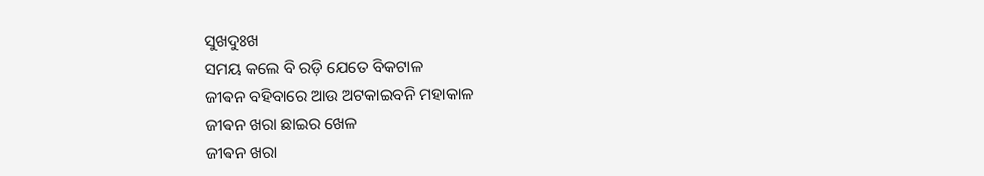ସୁଖଦୁଃଖ
ସମୟ କଲେ ବି ରଡ଼ି ଯେତେ ବିକଟାଳ
ଜୀଵନ ବହିବାରେ ଆଉ ଅଟକାଇବନି ମହାକାଳ
ଜୀଵନ ଖରା ଛାଇର ଖେଳ
ଜୀଵନ ଖରା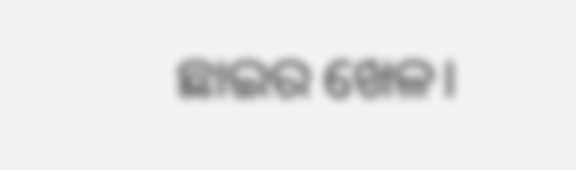ଛାଇର ଖେଳ।